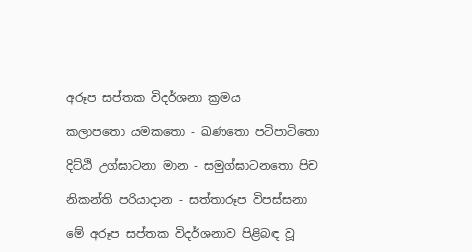අරූප සප්තක විදර්ශනා ක්‍රමය

කලාපතො යමකතො - ඛණතො පටිපාටිතො

දිට්ඨි උග්ඝාටනා මාන - සමුග්ඝාටනතො පිච

නිකන්ති පරියාදාන - සත්තාරූප විපස්සනා

මේ අරූප සප්තක විදර්ශනාව පිළිබඳ වූ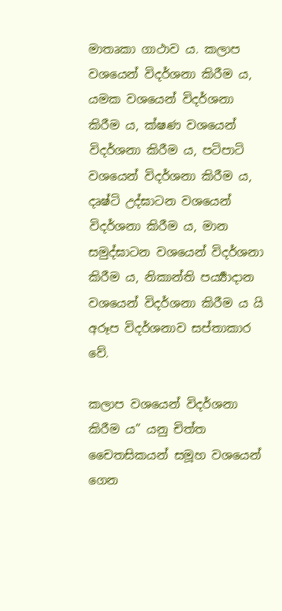මාතෘකා ගාථාව ය. කලාප වශයෙන් විදර්ශනා කිරීම ය, යමක වශයෙන් විදර්ශනා කිරීම ය, ක්ෂණ වශයෙන් විදර්ශනා කිරීම ය, පටිපාටි වශයෙන් විදර්ශනා කිරීම ය, දෘෂ්ටි උද්ඝාටන වශයෙන් විදර්ශනා කිරීම ය, මාන සමුද්ඝාටන වශයෙන් විදර්ශනා කිරීම ය, නිකාන්ති පර්‍ය්‍යාදාන වශයෙන් විදර්ශනා කිරීම ය යි අරූප විදර්ශනාව සප්තාකාර වේ.

කලාප වශයෙන් විදර්ශනා කිරීම ය” යනු චිත්ත චෛතසිකයන් සමූහ වශයෙන් ගෙන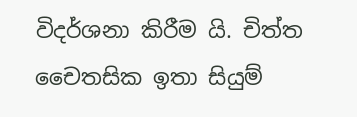විදර්ශනා කිරීම යි. චිත්ත චෛතසික ඉතා සියුම්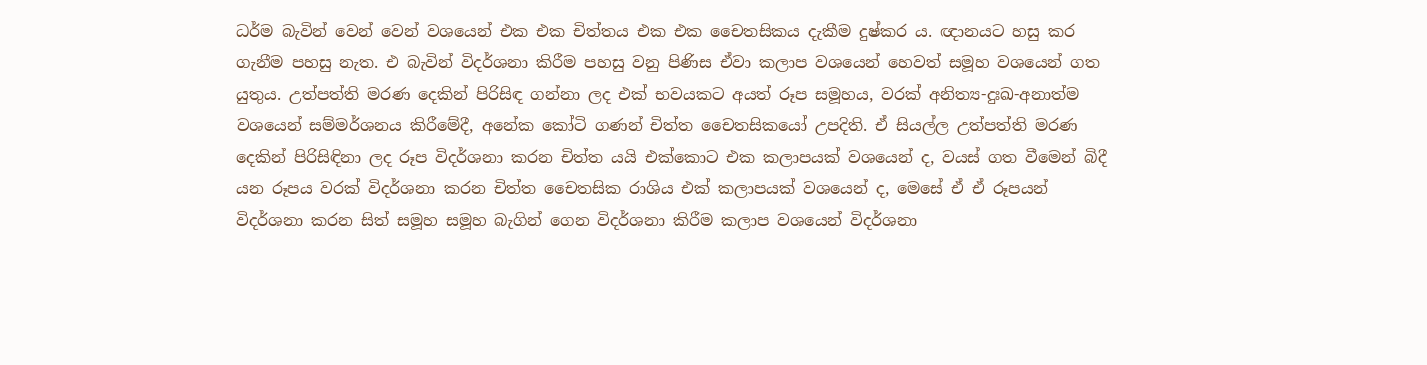ධර්ම බැවින් වෙන් වෙන් වශයෙන් එක එක චිත්තය එක එක චෛතසිකය දැකීම දුෂ්කර ය. ඥානයට හසු කර ගැනීම පහසු නැත. එ බැවින් විදර්ශනා කිරීම පහසු වනු පිණිස ඒවා කලාප වශයෙන් හෙවත් සමූහ වශයෙන් ගත යුතුය. උත්පත්ති මරණ දෙකින් පිරිසිඳ ගන්නා ලද එක් භවයකට අයත් රූප සමූහය, වරක් අනිත්‍ය-දුඃඛ-අනාත්ම වශයෙන් සම්මර්ශනය කිරීමේදී, අනේක කෝටි ගණන් චිත්ත චෛතසිකයෝ උපදිති. ඒ සියල්ල උත්පත්ති මරණ දෙකින් පිරිසිඳිනා ලද රූප විදර්ශනා කරන චිත්ත යයි එක්කොට එක කලාපයක් වශයෙන් ද, වයස් ගත වීමෙන් බිදී යන රූපය වරක් විදර්ශනා කරන චිත්ත චෛතසික රාශිය එක් කලාපයක් වශයෙන් ද, මෙසේ ඒ ඒ රූපයන් විදර්ශනා කරන සිත් සමූහ සමූහ බැගින් ගෙන විදර්ශනා කිරීම කලාප වශයෙන් විදර්ශනා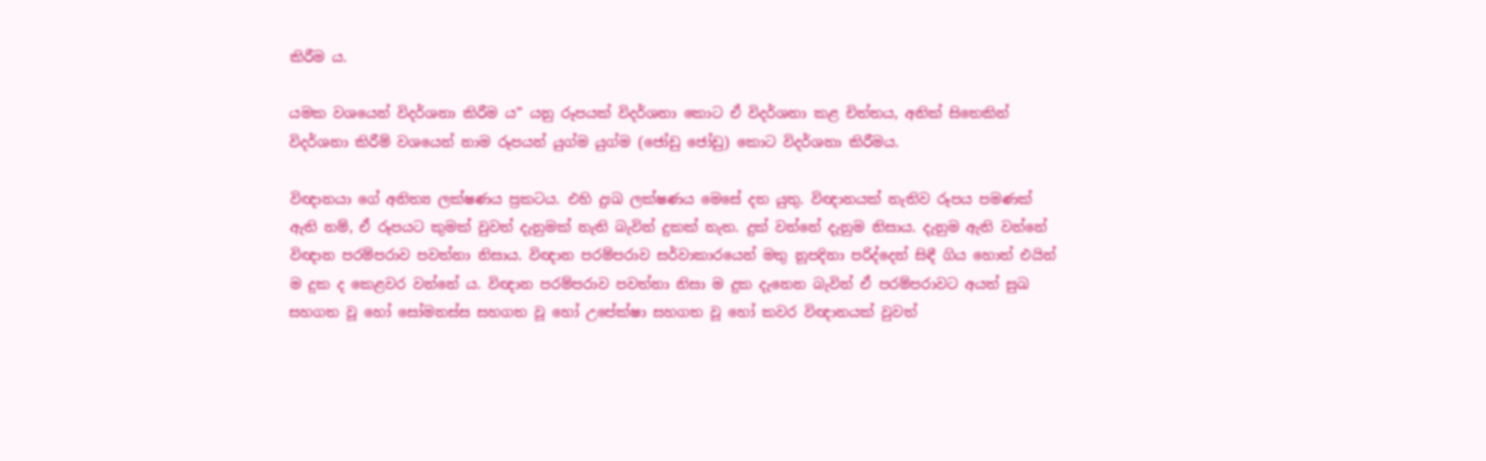කිරීම ය.

යමක වශයෙන් විදර්ශනා කිරීම ය” යනු රූපයක් විදර්ශනා කොට ඒ විදර්ශනා කළ චිත්තය, අනික් සිතෙකින් විදර්ශනා කිරීම් වශයෙන් නාම රූපයන් යුග්ම යුග්ම (ජෝඩු ජෝඩු) කොට විදර්ශනා කිරීමය.

විඥානයා ගේ අනිත්‍ය ලක්ෂණය ප්‍රකටය. එහි දුඃඛ ලක්ෂණය මෙසේ දත යුතු. විඥානයක් නැතිව රූපය පමණක් ඇති නම්, ඒ රූපයට කුමක් වුවත් දැනුමක් නැති බැවින් දුකක් නැත. දුක් වන්නේ දැනුම නිසාය. දැනුම ඇති වන්නේ විඥාන පරම්පරාව පවත්නා නිසාය. විඥාන පරම්පරාව සර්වාකාරයෙන් මතු නූපදිනා පරිද්දෙන් සිඳී ගිය හොත් එයින් ම දුක ද කෙළවර වන්නේ ය. විඥාන පරම්පරාව පවත්නා නිසා ම දුක දැනෙන බැවින් ඒ පරම්පරාවට අයත් සුඛ සහගත වූ හෝ සෝමනස්ස සහගත වූ හෝ උපේක්ෂා සහගත වූ හෝ කවර විඥානයක් වුවත්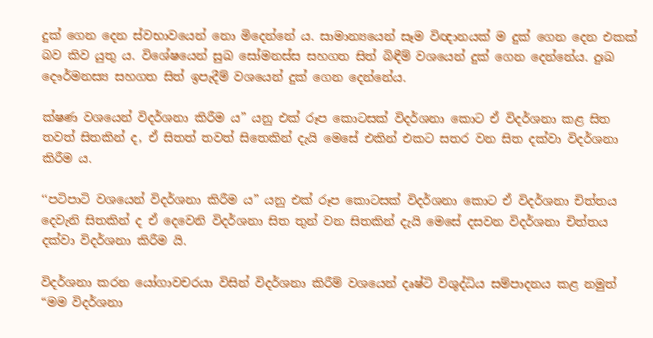දුක් ගෙන දෙන ස්වභාවයෙන් නො මිදෙන්නේ ය. සාමාන්‍යයෙන් සෑම විඥානයක් ම දුක් ගෙන දෙන එකක් බව කිව යුතු ය. විශේෂයෙන් සුඛ සෝමනස්ස සහගත සිත් බිඳීම් වශයෙන් දුක් ගෙන දෙන්නේය. දුඃඛ දෞර්මනස්‍ය සහගත සිත් ඉපැදීම් වශයෙන් දුක් ගෙන දෙන්නේය.

ක්ෂණ වශයෙන් විදර්ශනා කිරීම ය” යනු එක් රූප කොටසක් විදර්ශනා කොට ඒ විදර්ශනා කළ සිත තවත් සිතකින් ද, ඒ සිතත් තවත් සිතෙකින් දැයි මෙසේ එකින් එකට සතර වන සිත දක්වා විදර්ශනා කිරීම ය.

‘‘පටිපාටි වශයෙන් විදර්ශනා කිරීම ය” යනු එක් රූප කොටසක් විදර්ශනා කොට ඒ විදර්ශනා චිත්තය දෙවැනි සිතකින් ද ඒ දෙවෙනි විදර්ශනා සිත තුන් වන සිතකින් දැයි මෙසේ දසවන විදර්ශනා චිත්තය දක්වා විදර්ශනා කිරීම යි.

විදර්ශනා කරන යෝගාවචරයා විසින් විදර්ශනා කිරීම් වශයෙන් දෘෂ්ටි විශුද්ධිය සම්පාදනය කළ නමුත් “මම විදර්ශනා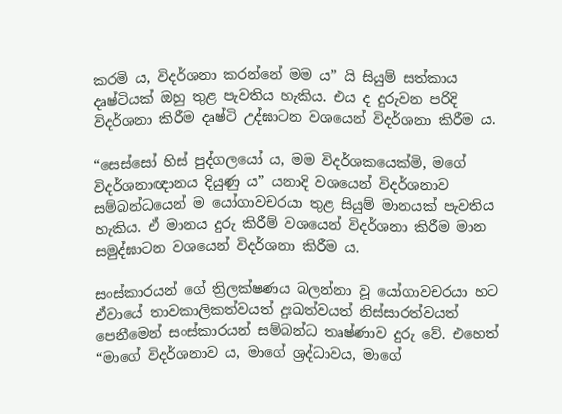කරමි ය, විදර්ශනා කරන්නේ මම ය” යි සියුම් සත්කාය දෘෂ්ටියක් ඔහු තුළ පැවතිය හැකිය. එය ද දුරුවන පරිදි විදර්ශනා කිරීම දෘෂ්ටි උද්ඝාටන වශයෙන් විදර්ශනා කිරීම ය.

“සෙස්සෝ හිස් පුද්ගලයෝ ය, මම විදර්ශකයෙක්මි, මගේ විදර්ශනාඥානය දියුණු ය” යනාදි වශයෙන් විදර්ශනාව සම්බන්ධයෙන් ම යෝගාවචරයා තුළ සියුම් මානයක් පැවතිය හැකිය. ඒ මානය දුරු කිරීම් වශයෙන් විදර්ශනා කිරීම මාන සමුද්ඝාටන වශයෙන් විදර්ශනා කිරීම ය.

සංස්කාරයන් ගේ ත්‍රිලක්ෂණය බලන්නා වූ යෝගාවචරයා හට ඒවායේ තාවකාලිකත්වයත් දුඃඛත්වයත් නිස්සාරත්වයත් පෙනීමෙන් සංස්කාරයන් සම්බන්ධ තෘෂ්ණාව දුරු වේ. එහෙත් “මාගේ විදර්ශනාව ය, මාගේ ශ්‍රද්ධාවය, මාගේ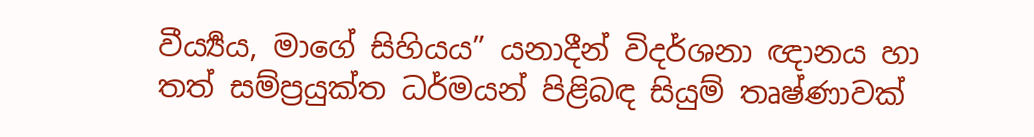වීර්‍ය්‍යය, මාගේ සිහියය” යනාදීන් විදර්ශනා ඥානය හා තත් සම්ප්‍රයුක්ත ධර්මයන් පිළිබඳ සියුම් තෘෂ්ණාවක්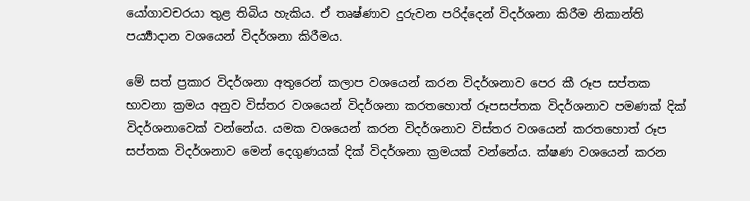යෝගාවචරයා තුළ තිබිය හැකිය. ඒ තෘෂ්ණාව දුරුවන පරිද්දෙන් විදර්ශනා කිරීම නිකාන්ති පර්‍ය්‍යාදාන වශයෙන් විදර්ශනා කිරීමය.

මේ සත් ප්‍රකාර විදර්ශනා අතුරෙන් කලාප වශයෙන් කරන විදර්ශනාව පෙර කී රූප සප්තක භාවනා ක්‍රමය අනුව විස්තර වශයෙන් විදර්ශනා කරතහොත් රූපසප්තක විදර්ශනාව පමණක් දික් විදර්ශනාවෙක් වන්නේය. යමක වශයෙන් කරන විදර්ශනාව විස්තර වශයෙන් කරතහොත් රූප සප්තක විදර්ශනාව මෙන් දෙගුණයක් දික් විදර්ශනා ක්‍රමයක් වන්නේය. ක්ෂණ වශයෙන් කරන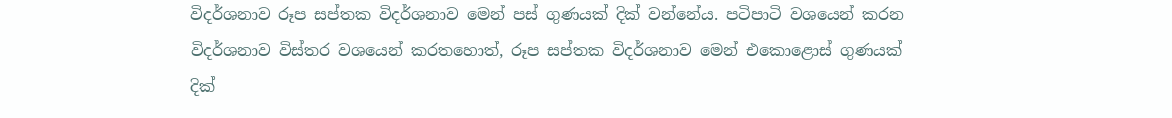විදර්ශනාව රූප සප්තක විදර්ශනාව මෙන් පස් ගුණයක් දික් වන්නේය. පටිපාටි වශයෙන් කරන විදර්ශනාව විස්තර වශයෙන් කරතහොත්, රූප සප්තක විදර්ශනාව මෙන් එකොළොස් ගුණයක් දික්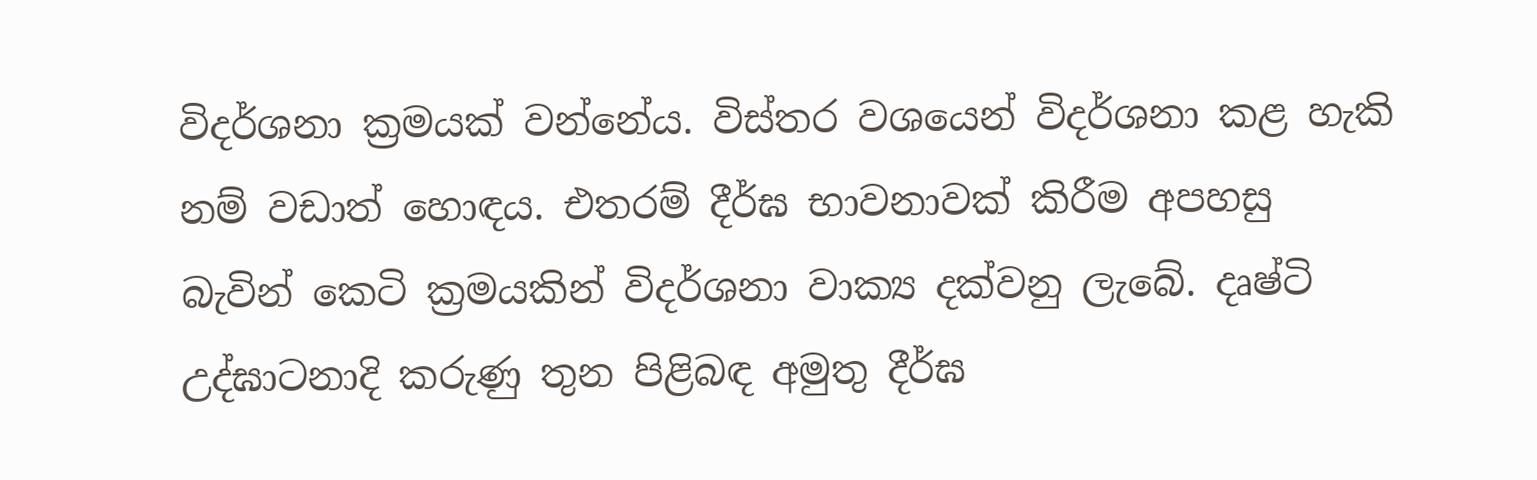විදර්ශනා ක්‍රමයක් වන්නේය. විස්තර වශයෙන් විදර්ශනා කළ හැකි නම් වඩාත් හොඳය. එතරම් දීර්ඝ භාවනාවක් කිරීම අපහසු බැවින් කෙටි ක්‍රමයකින් විදර්ශනා වාක්‍ය දක්වනු ලැබේ. දෘෂ්ටි උද්ඝාටනාදි කරුණු තුන පිළිබඳ අමුතු දීර්ඝ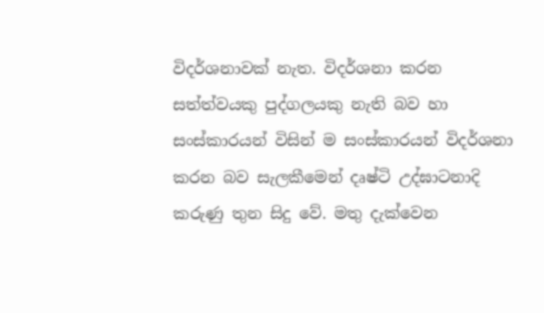විදර්ශනාවක් නැත. විදර්ශනා කරන සත්ත්වයකු පුද්ගලයකු නැති බව හා සංස්කාරයන් විසින් ම සංස්කාරයන් විදර්ශනා කරන බව සැලකීමෙන් දෘෂ්ටි උද්ඝාටනාදි කරුණු තුන සිදු වේ. මතු දැක්වෙන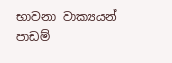භාවනා වාක්‍යයන් පාඩම්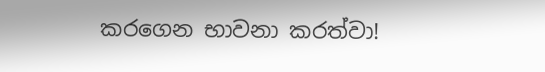කරගෙන භාවනා කරත්වා!